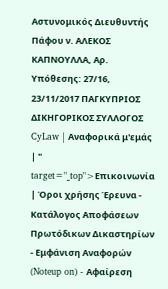Αστυνομικός Διευθυντής Πάφου ν. ΑΛΕΚΟΣ ΚΑΠΝΟΥΛΛΑ, Αρ. Υπόθεσης: 27/16, 23/11/2017 ΠΑΓΚΥΠΡΙΟΣ ΔΙΚΗΓΟΡΙΚΟΣ ΣΥΛΛΟΓΟΣ CyLaw | Αναφορικά μ'εμάς | " target="_top">Επικοινωνία | Όροι χρήσης Έρευνα - Κατάλογος Αποφάσεων Πρωτόδικων Δικαστηρίων - Εμφάνιση Αναφορών (Noteup on) - Αφαίρεση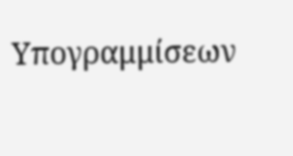Υπογραμμίσεων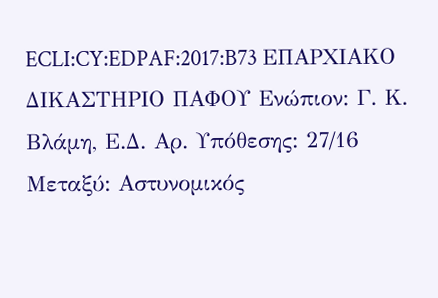ECLI:CY:EDPAF:2017:B73 ΕΠΑΡΧΙΑΚΟ ΔΙΚΑΣΤΗΡΙΟ ΠΑΦΟΥ Ενώπιον: Γ. Κ. Βλάμη, Ε.Δ. Αρ. Υπόθεσης: 27/16 Μεταξύ: Αστυνομικός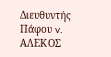Διευθυντής Πάφου v. ΑΛΕΚΟΣ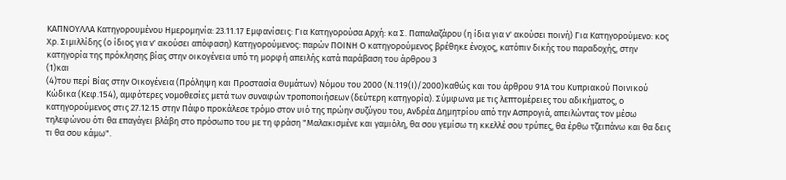ΚΑΠΝΟΥΛΛΑ Κατηγορουμένου Ημερομηνία: 23.11.17 Εμφανίσεις: Για Κατηγορούσα Αρχή: κα Σ. Παπαλαζάρου (η ίδια για ν' ακούσει ποινή) Για Κατηγορούμενο: κος Χρ. Σιμιλλίδης (ο ίδιος για ν' ακούσει απόφαση) Κατηγορούμενος: παρών ΠΟΙΝΗ Ο κατηγορούμενος βρέθηκε ένοχος, κατόπιν δικής του παραδοχής, στην κατηγορία της πρόκλησης βίας στην οικογένεια υπό τη μορφή απειλής κατά παράβαση του άρθρου 3
(1)και
(4)του περί Βίας στην Οικογένεια (Πρόληψη και Προστασία Θυμάτων) Νόμου του 2000 (Ν.119(Ι)/2000)καθώς και του άρθρου 91Α του Κυπριακού Ποινικού Κώδικα (Κεφ.154), αμφότερες νομοθεσίες μετά των συναφών τροποποιήσεων (δεύτερη κατηγορία). Σύμφωνα με τις λεπτομέρειες του αδικήματος, ο κατηγορούμενος στις 27.12.15 στην Πάφο προκάλεσε τρόμο στον υιό της πρώην συζύγου του, Ανδρέα Δημητρίου από την Ασπρογιά, απειλώντας τον μέσω τηλεφώνου ότι θα επαγάγει βλάβη στο πρόσωπο του με τη φράση "Μαλακισμένε και γαμιόλη, θα σου γεμίσω τη κκελλέ σου τρύπες, θα έρθω τζειπάνω και θα δεις τι θα σου κάμω".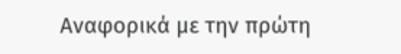Αναφορικά με την πρώτη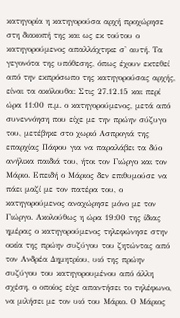κατηγορία η κατηγορούσα αρχή προχώρησε στη διακοπή της και ως εκ τούτου ο κατηγορούμενος απαλλάχτηκε σ' αυτή. Τα γεγονότα της υπόθεσης, όπως έχουν εκτεθεί από την εκπρόσωπο της κατηγορούσας αρχής, είναι τα ακόλουθα: Στις 27.12.15 και περί ώρα 11:00 π.μ. ο κατηγορούμενος, μετά από συνεννόηση που είχε με την πρώην σύζυγο του, μετέβηκε στο χωριό Ασπρογιά της επαρχίας Πάφου για να παραλάβει τα δύο ανήλικα παιδιά του, ήτοι τον Γιώργο και τον Μάριο. Επειδή ο Μάριος δεν επιθυμούσε να πάει μαζί με τον πατέρα του, ο κατηγορούμενος αναχώρησε μόνο με τον Γιώργο. Ακολούθως η ώρα 19:00 της ίδιας ημέρας ο κατηγορούμενος τηλεφώνησε στην οικία της πρώην συζύγου του ζητώντας από τον Ανδρέα Δημητρίου, υιό της πρώην συζύγου του κατηγορουμένου από άλλη σχέση, ο οποίος είχε απαντήσει το τηλέφωνο, να μιλήσει με τον υιό του Μάριο. Ο Μάριος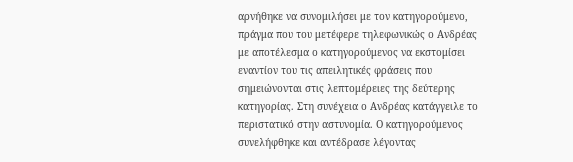αρνήθηκε να συνομιλήσει με τον κατηγορούμενο, πράγμα που του μετέφερε τηλεφωνικώς ο Ανδρέας με αποτέλεσμα ο κατηγορούμενος να εκστομίσει εναντίον του τις απειλητικές φράσεις που σημειώνονται στις λεπτομέρειες της δεύτερης κατηγορίας. Στη συνέχεια ο Ανδρέας κατάγγειλε το περιστατικό στην αστυνομία. Ο κατηγορούμενος συνελήφθηκε και αντέδρασε λέγοντας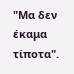"Μα δεν έκαμα τίποτα".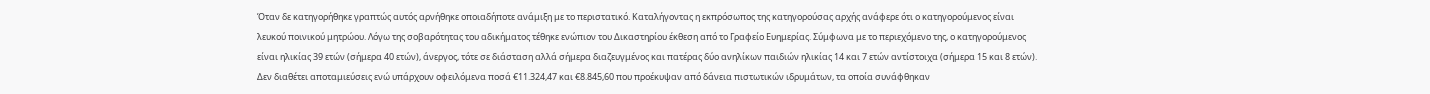Όταν δε κατηγορήθηκε γραπτώς αυτός αρνήθηκε οποιαδήποτε ανάμιξη με το περιστατικό. Καταλήγοντας η εκπρόσωπος της κατηγορούσας αρχής ανάφερε ότι ο κατηγορούμενος είναι λευκού ποινικού μητρώου. Λόγω της σοβαρότητας του αδικήματος τέθηκε ενώπιον του Δικαστηρίου έκθεση από το Γραφείο Ευημερίας. Σύμφωνα με το περιεχόμενο της, ο κατηγορούμενος είναι ηλικίας 39 ετών (σήμερα 40 ετών), άνεργος, τότε σε διάσταση αλλά σήμερα διαζευγμένος και πατέρας δύο ανηλίκων παιδιών ηλικίας 14 και 7 ετών αντίστοιχα (σήμερα 15 και 8 ετών). Δεν διαθέτει αποταμιεύσεις ενώ υπάρχουν οφειλόμενα ποσά €11.324,47 και €8.845,60 που προέκυψαν από δάνεια πιστωτικών ιδρυμάτων, τα οποία συνάφθηκαν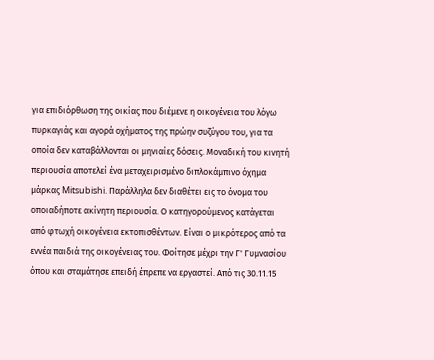για επιδιόρθωση της οικίας που διέμενε η οικογένεια του λόγω πυρκαγιάς και αγορά οχήματος της πρώην συζύγου του, για τα οποία δεν καταβάλλονται οι μηνιαίες δόσεις. Μοναδική του κινητή περιουσία αποτελεί ένα μεταχειρισμένο διπλοκάμπινο όχημα μάρκας Mitsubishi. Παράλληλα δεν διαθέτει εις το όνομα του οποιαδήποτε ακίνητη περιουσία. Ο κατηγορούμενος κατάγεται από φτωχή οικογένεια εκτοπισθέντων. Είναι ο μικρότερος από τα εννέα παιδιά της οικογένειας του. Φοίτησε μέχρι την Γ' Γυμνασίου όπου και σταμάτησε επειδή έπρεπε να εργαστεί. Από τις 30.11.15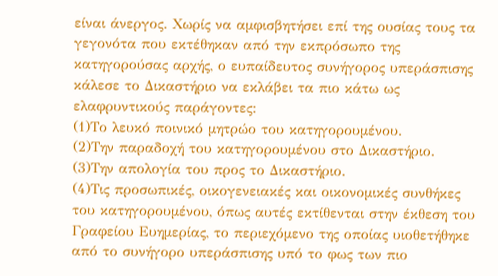είναι άνεργος. Χωρίς να αμφισβητήσει επί της ουσίας τους τα γεγονότα που εκτέθηκαν από την εκπρόσωπο της κατηγορούσας αρχής, ο ευπαίδευτος συνήγορος υπεράσπισης κάλεσε το Δικαστήριο να εκλάβει τα πιο κάτω ως ελαφρυντικούς παράγοντες:
(1)Το λευκό ποινικό μητρώο του κατηγορουμένου.
(2)Την παραδοχή του κατηγορουμένου στο Δικαστήριο.
(3)Την απολογία του προς το Δικαστήριο.
(4)Τις προσωπικές, οικογενειακές και οικονομικές συνθήκες του κατηγορουμένου, όπως αυτές εκτίθενται στην έκθεση του Γραφείου Ευημερίας, το περιεχόμενο της οποίας υιοθετήθηκε από το συνήγορο υπεράσπισης υπό το φως των πιο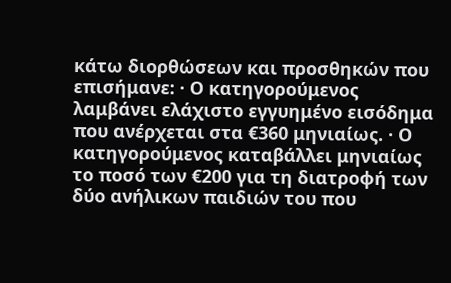κάτω διορθώσεων και προσθηκών που επισήμανε: · Ο κατηγορούμενος λαμβάνει ελάχιστο εγγυημένο εισόδημα που ανέρχεται στα €360 μηνιαίως. · Ο κατηγορούμενος καταβάλλει μηνιαίως το ποσό των €200 για τη διατροφή των δύο ανήλικων παιδιών του που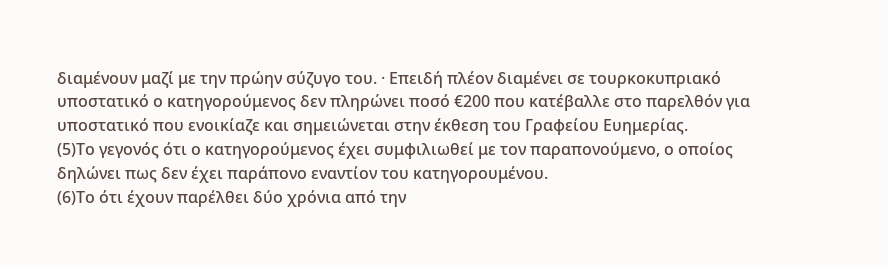διαμένουν μαζί με την πρώην σύζυγο του. · Επειδή πλέον διαμένει σε τουρκοκυπριακό υποστατικό ο κατηγορούμενος δεν πληρώνει ποσό €200 που κατέβαλλε στο παρελθόν για υποστατικό που ενοικίαζε και σημειώνεται στην έκθεση του Γραφείου Ευημερίας.
(5)Το γεγονός ότι ο κατηγορούμενος έχει συμφιλιωθεί με τον παραπονούμενο, ο οποίος δηλώνει πως δεν έχει παράπονο εναντίον του κατηγορουμένου.
(6)Το ότι έχουν παρέλθει δύο χρόνια από την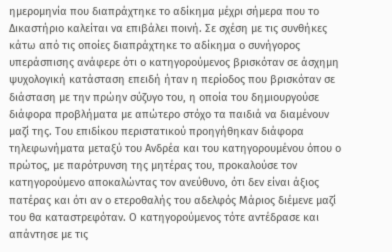ημερομηνία που διαπράχτηκε το αδίκημα μέχρι σήμερα που το Δικαστήριο καλείται να επιβάλει ποινή. Σε σχέση με τις συνθήκες κάτω από τις οποίες διαπράχτηκε το αδίκημα ο συνήγορος υπεράσπισης ανάφερε ότι ο κατηγορούμενος βρισκόταν σε άσχημη ψυχολογική κατάσταση επειδή ήταν η περίοδος που βρισκόταν σε διάσταση με την πρώην σύζυγο του, η οποία του δημιουργούσε διάφορα προβλήματα με απώτερο στόχο τα παιδιά να διαμένουν μαζί της. Του επιδίκου περιστατικού προηγήθηκαν διάφορα τηλεφωνήματα μεταξύ του Ανδρέα και του κατηγορουμένου όπου ο πρώτος, με παρότρυνση της μητέρας του, προκαλούσε τον κατηγορούμενο αποκαλώντας τον ανεύθυνο, ότι δεν είναι άξιος πατέρας και ότι αν ο ετεροθαλής του αδελφός Μάριος διέμενε μαζί του θα καταστρεφόταν. Ο κατηγορούμενος τότε αντέδρασε και απάντησε με τις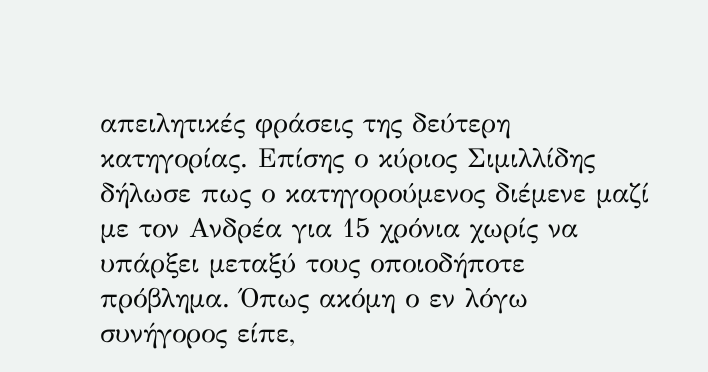απειλητικές φράσεις της δεύτερη κατηγορίας. Επίσης ο κύριος Σιμιλλίδης δήλωσε πως ο κατηγορούμενος διέμενε μαζί με τον Ανδρέα για 15 χρόνια χωρίς να υπάρξει μεταξύ τους οποιοδήποτε πρόβλημα. Όπως ακόμη ο εν λόγω συνήγορος είπε,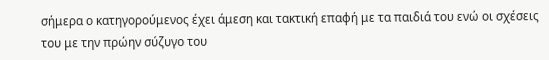σήμερα ο κατηγορούμενος έχει άμεση και τακτική επαφή με τα παιδιά του ενώ οι σχέσεις του με την πρώην σύζυγο του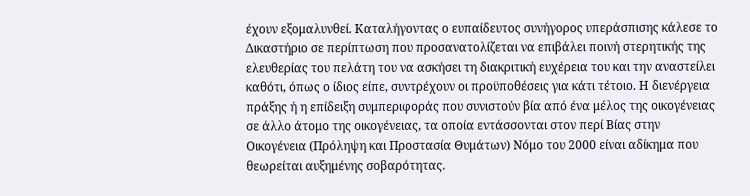έχουν εξομαλυνθεί. Καταλήγοντας ο ευπαίδευτος συνήγορος υπεράσπισης κάλεσε το Δικαστήριο σε περίπτωση που προσανατολίζεται να επιβάλει ποινή στερητικής της ελευθερίας του πελάτη του να ασκήσει τη διακριτική ευχέρεια του και την αναστείλει καθότι, όπως ο ίδιος είπε, συντρέχουν οι προϋποθέσεις για κάτι τέτοιο. Η διενέργεια πράξης ή η επίδειξη συμπεριφοράς που συνιστούν βία από ένα μέλος της οικογένειας σε άλλο άτομο της οικογένειας, τα οποία εντάσσονται στον περί Βίας στην Οικογένεια (Πρόληψη και Προστασία Θυμάτων) Νόμο του 2000 είναι αδίκημα που θεωρείται αυξημένης σοβαρότητας.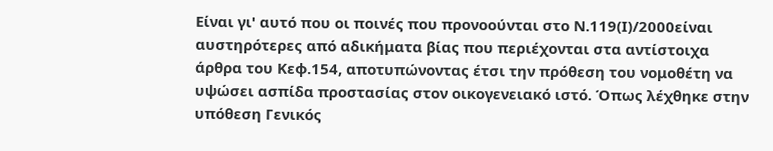Είναι γι' αυτό που οι ποινές που προνοούνται στο Ν.119(Ι)/2000είναι αυστηρότερες από αδικήματα βίας που περιέχονται στα αντίστοιχα άρθρα του Κεφ.154, αποτυπώνοντας έτσι την πρόθεση του νομοθέτη να υψώσει ασπίδα προστασίας στον οικογενειακό ιστό. Όπως λέχθηκε στην υπόθεση Γενικός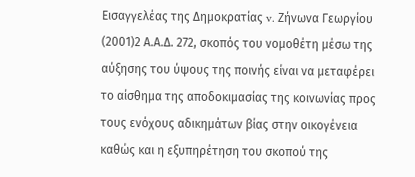Εισαγγελέας της Δημοκρατίας v. Ζήνωνα Γεωργίου
(2001)2 Α.Α.Δ. 272, σκοπός του νομοθέτη μέσω της αύξησης του ύψους της ποινής είναι να μεταφέρει το αίσθημα της αποδοκιμασίας της κοινωνίας προς τους ενόχους αδικημάτων βίας στην οικογένεια καθώς και η εξυπηρέτηση του σκοπού της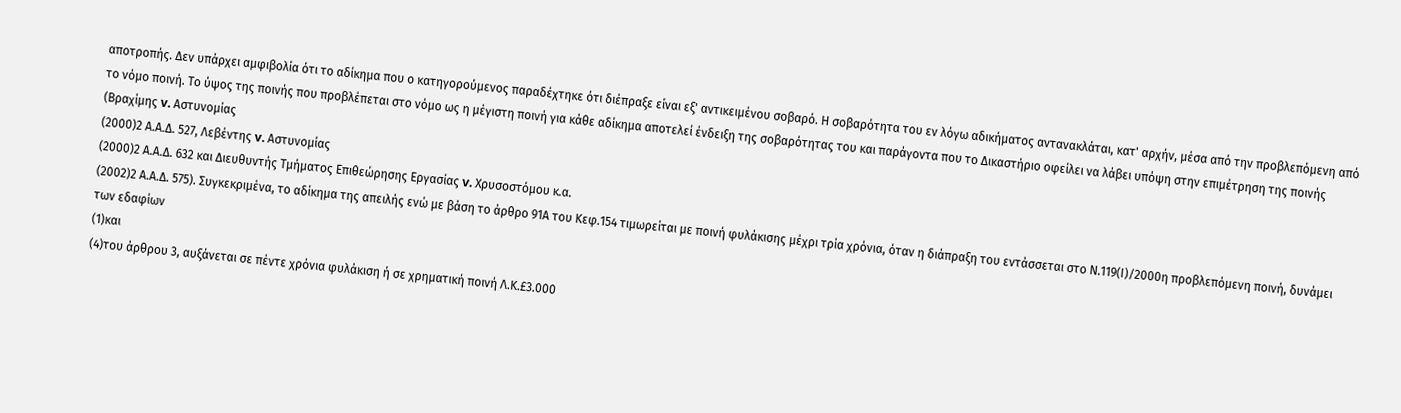αποτροπής. Δεν υπάρχει αμφιβολία ότι το αδίκημα που ο κατηγορούμενος παραδέχτηκε ότι διέπραξε είναι εξ' αντικειμένου σοβαρό. Η σοβαρότητα του εν λόγω αδικήματος αντανακλάται, κατ' αρχήν, μέσα από την προβλεπόμενη από το νόμο ποινή. Το ύψος της ποινής που προβλέπεται στο νόμο ως η μέγιστη ποινή για κάθε αδίκημα αποτελεί ένδειξη της σοβαρότητας του και παράγοντα που το Δικαστήριο οφείλει να λάβει υπόψη στην επιμέτρηση της ποινής (Βραχίμης v. Αστυνομίας
(2000)2 Α.Α.Δ. 527, Λεβέντης v. Αστυνομίας
(2000)2 Α.Α.Δ. 632 και Διευθυντής Τμήματος Επιθεώρησης Εργασίας v. Χρυσοστόμου κ.α.
(2002)2 Α.Α.Δ. 575). Συγκεκριμένα, το αδίκημα της απειλής ενώ με βάση το άρθρο 91Α του Κεφ.154 τιμωρείται με ποινή φυλάκισης μέχρι τρία χρόνια, όταν η διάπραξη του εντάσσεται στο Ν.119(Ι)/2000η προβλεπόμενη ποινή, δυνάμει των εδαφίων
(1)και
(4)του άρθρου 3, αυξάνεται σε πέντε χρόνια φυλάκιση ή σε χρηματική ποινή Λ.Κ.£3.000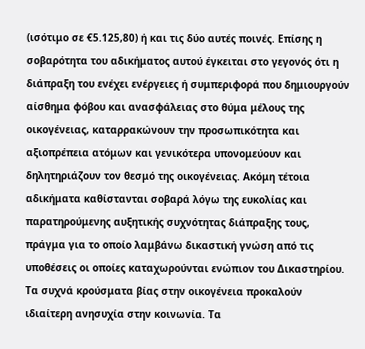(ισότιμο σε €5.125,80) ή και τις δύο αυτές ποινές. Επίσης η σοβαρότητα του αδικήματος αυτού έγκειται στο γεγονός ότι η διάπραξη του ενέχει ενέργειες ή συμπεριφορά που δημιουργούν αίσθημα φόβου και ανασφάλειας στο θύμα μέλους της οικογένειας, καταρρακώνουν την προσωπικότητα και αξιοπρέπεια ατόμων και γενικότερα υπονομεύουν και δηλητηριάζουν τον θεσμό της οικογένειας. Ακόμη τέτοια αδικήματα καθίστανται σοβαρά λόγω της ευκολίας και παρατηρούμενης αυξητικής συχνότητας διάπραξης τους, πράγμα για το οποίο λαμβάνω δικαστική γνώση από τις υποθέσεις οι οποίες καταχωρούνται ενώπιον του Δικαστηρίου. Τα συχνά κρούσματα βίας στην οικογένεια προκαλούν ιδιαίτερη ανησυχία στην κοινωνία. Τα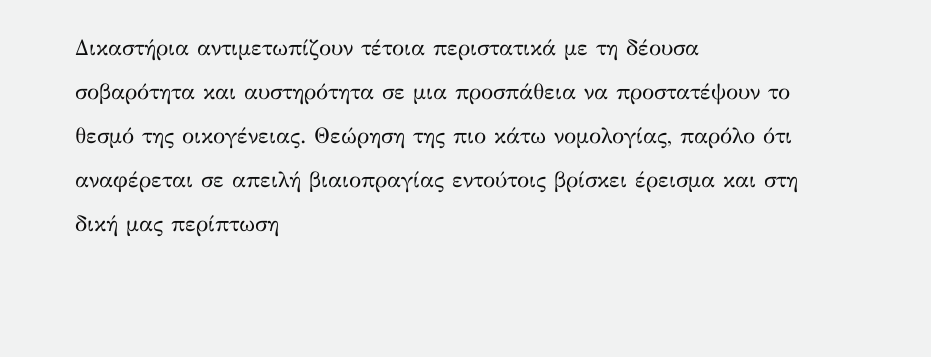Δικαστήρια αντιμετωπίζουν τέτοια περιστατικά με τη δέουσα σοβαρότητα και αυστηρότητα σε μια προσπάθεια να προστατέψουν το θεσμό της οικογένειας. Θεώρηση της πιο κάτω νομολογίας, παρόλο ότι αναφέρεται σε απειλή βιαιοπραγίας εντούτοις βρίσκει έρεισμα και στη δική μας περίπτωση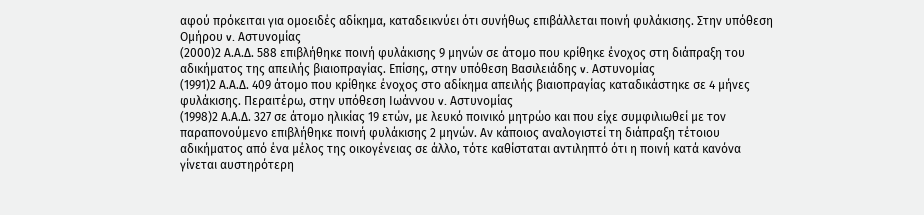αφού πρόκειται για ομοειδές αδίκημα, καταδεικνύει ότι συνήθως επιβάλλεται ποινή φυλάκισης. Στην υπόθεση Ομήρου v. Αστυνομίας
(2000)2 Α.Α.Δ. 588 επιβλήθηκε ποινή φυλάκισης 9 μηνών σε άτομο που κρίθηκε ένοχος στη διάπραξη του αδικήματος της απειλής βιαιοπραγίας. Επίσης, στην υπόθεση Βασιλειάδης v. Αστυνομίας
(1991)2 Α.Α.Δ. 409 άτομο που κρίθηκε ένοχος στο αδίκημα απειλής βιαιοπραγίας καταδικάστηκε σε 4 μήνες φυλάκισης. Περαιτέρω, στην υπόθεση Ιωάννου v. Αστυνομίας
(1998)2 Α.Α.Δ. 327 σε άτομο ηλικίας 19 ετών, με λευκό ποινικό μητρώο και που είχε συμφιλιωθεί με τον παραπονούμενο επιβλήθηκε ποινή φυλάκισης 2 μηνών. Αν κάποιος αναλογιστεί τη διάπραξη τέτοιου αδικήματος από ένα μέλος της οικογένειας σε άλλο, τότε καθίσταται αντιληπτό ότι η ποινή κατά κανόνα γίνεται αυστηρότερη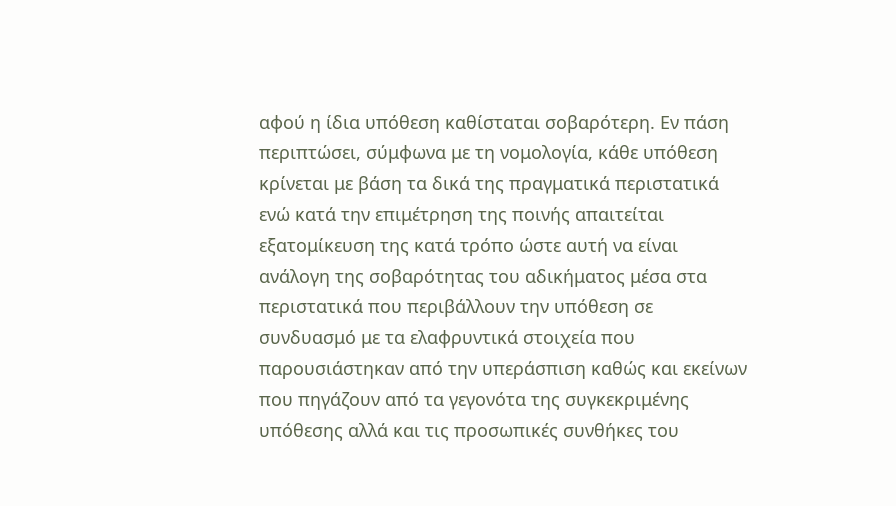αφού η ίδια υπόθεση καθίσταται σοβαρότερη. Εν πάση περιπτώσει, σύμφωνα με τη νομολογία, κάθε υπόθεση κρίνεται με βάση τα δικά της πραγματικά περιστατικά ενώ κατά την επιμέτρηση της ποινής απαιτείται εξατομίκευση της κατά τρόπο ώστε αυτή να είναι ανάλογη της σοβαρότητας του αδικήματος μέσα στα περιστατικά που περιβάλλουν την υπόθεση σε συνδυασμό με τα ελαφρυντικά στοιχεία που παρουσιάστηκαν από την υπεράσπιση καθώς και εκείνων που πηγάζουν από τα γεγονότα της συγκεκριμένης υπόθεσης αλλά και τις προσωπικές συνθήκες του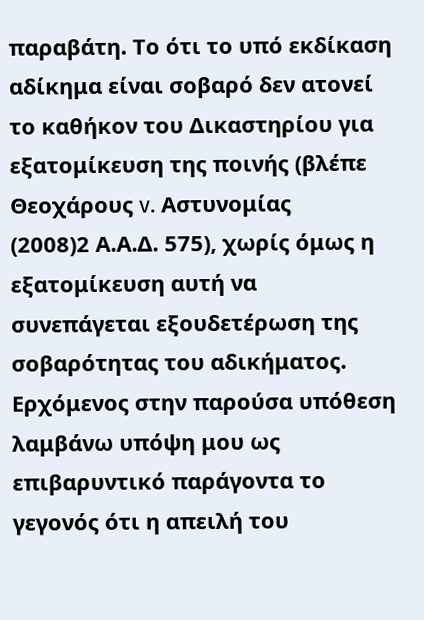παραβάτη. Το ότι το υπό εκδίκαση αδίκημα είναι σοβαρό δεν ατονεί το καθήκον του Δικαστηρίου για εξατομίκευση της ποινής (βλέπε Θεοχάρους v. Αστυνομίας
(2008)2 Α.Α.Δ. 575), χωρίς όμως η εξατομίκευση αυτή να συνεπάγεται εξουδετέρωση της σοβαρότητας του αδικήματος. Ερχόμενος στην παρούσα υπόθεση λαμβάνω υπόψη μου ως επιβαρυντικό παράγοντα το γεγονός ότι η απειλή του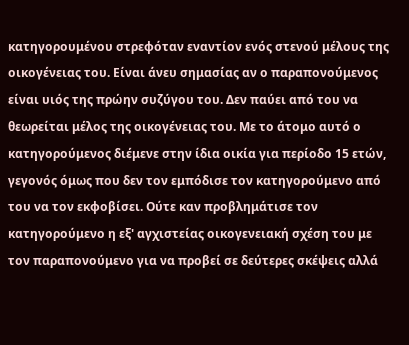κατηγορουμένου στρεφόταν εναντίον ενός στενού μέλους της οικογένειας του. Είναι άνευ σημασίας αν ο παραπονούμενος είναι υιός της πρώην συζύγου του. Δεν παύει από του να θεωρείται μέλος της οικογένειας του. Με το άτομο αυτό ο κατηγορούμενος διέμενε στην ίδια οικία για περίοδο 15 ετών, γεγονός όμως που δεν τον εμπόδισε τον κατηγορούμενο από του να τον εκφοβίσει. Ούτε καν προβλημάτισε τον κατηγορούμενο η εξ' αγχιστείας οικογενειακή σχέση του με τον παραπονούμενο για να προβεί σε δεύτερες σκέψεις αλλά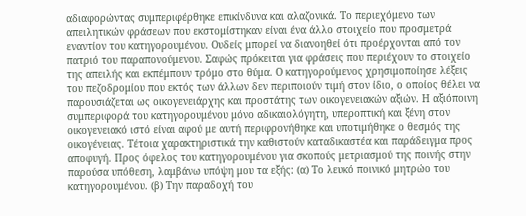αδιαφορώντας συμπεριφέρθηκε επικίνδυνα και αλαζονικά. Το περιεχόμενο των απειλητικών φράσεων που εκστομίστηκαν είναι ένα άλλο στοιχείο που προσμετρά εναντίον του κατηγορουμένου. Ουδείς μπορεί να διανοηθεί ότι προέρχονται από τον πατριό του παραπονούμενου. Σαφώς πρόκειται για φράσεις που περιέχουν το στοιχείο της απειλής και εκπέμπουν τρόμο στο θύμα. Ο κατηγορούμενος χρησιμοποίησε λέξεις του πεζοδρομίου που εκτός των άλλων δεν περιποιούν τιμή στον ίδιο, ο οποίος θέλει να παρουσιάζεται ως οικογενειάρχης και προστάτης των οικογενειακών αξιών. Η αξιόποινη συμπεριφορά του κατηγορουμένου μόνο αδικαιολόγητη, υπεροπτική και ξένη στον οικογενειακό ιστό είναι αφού με αυτή περιφρονήθηκε και υποτιμήθηκε ο θεσμός της οικογένειας. Τέτοια χαρακτηριστικά την καθιστούν καταδικαστέα και παράδειγμα προς αποφυγή. Προς όφελος του κατηγορουμένου για σκοπούς μετριασμού της ποινής στην παρούσα υπόθεση, λαμβάνω υπόψη μου τα εξής: (α) Το λευκό ποινικό μητρώο του κατηγορουμένου. (β) Την παραδοχή του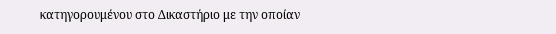κατηγορουμένου στο Δικαστήριο με την οποίαν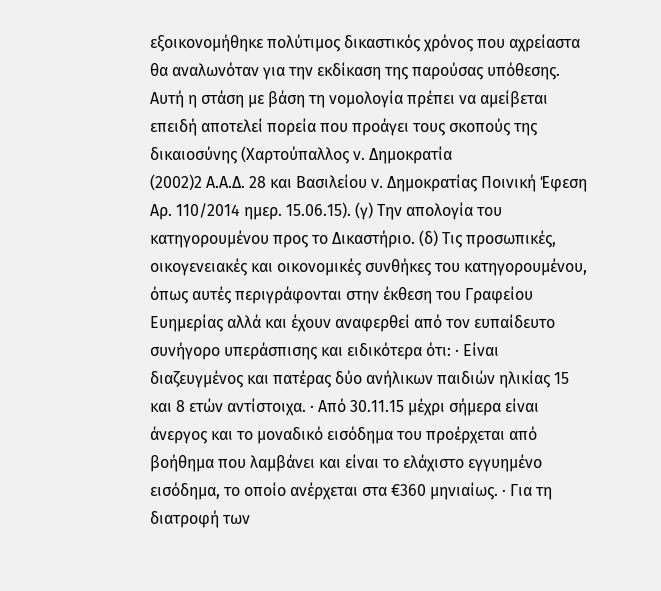εξοικονομήθηκε πολύτιμος δικαστικός χρόνος που αχρείαστα θα αναλωνόταν για την εκδίκαση της παρούσας υπόθεσης. Αυτή η στάση με βάση τη νομολογία πρέπει να αμείβεται επειδή αποτελεί πορεία που προάγει τους σκοπούς της δικαιοσύνης (Χαρτούπαλλος ν. Δημοκρατία
(2002)2 Α.Α.Δ. 28 και Βασιλείου v. Δημοκρατίας Ποινική Έφεση Αρ. 110/2014 ημερ. 15.06.15). (γ) Την απολογία του κατηγορουμένου προς το Δικαστήριο. (δ) Τις προσωπικές, οικογενειακές και οικονομικές συνθήκες του κατηγορουμένου, όπως αυτές περιγράφονται στην έκθεση του Γραφείου Ευημερίας αλλά και έχουν αναφερθεί από τον ευπαίδευτο συνήγορο υπεράσπισης και ειδικότερα ότι: · Είναι διαζευγμένος και πατέρας δύο ανήλικων παιδιών ηλικίας 15 και 8 ετών αντίστοιχα. · Από 30.11.15 μέχρι σήμερα είναι άνεργος και το μοναδικό εισόδημα του προέρχεται από βοήθημα που λαμβάνει και είναι το ελάχιστο εγγυημένο εισόδημα, το οποίο ανέρχεται στα €360 μηνιαίως. · Για τη διατροφή των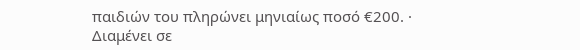παιδιών του πληρώνει μηνιαίως ποσό €200. · Διαμένει σε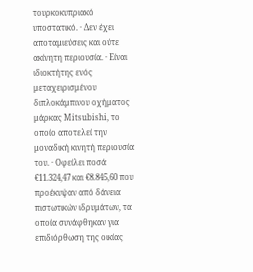τουρκοκυπριακό υποστατικό. · Δεν έχει αποταμιεύσεις και ούτε ακίνητη περιουσία. · Είναι ιδιοκτήτης ενός μεταχειρισμένου διπλοκάμπινου οχήματος μάρκας Mitsubishi, το οποίο αποτελεί την μοναδική κινητή περιουσία του. · Οφείλει ποσά €11.324,47 και €8.845,60 που προέκυψαν από δάνεια πιστωτικών ιδρυμάτων, τα οποία συνάφθηκαν για επιδιόρθωση της οικίας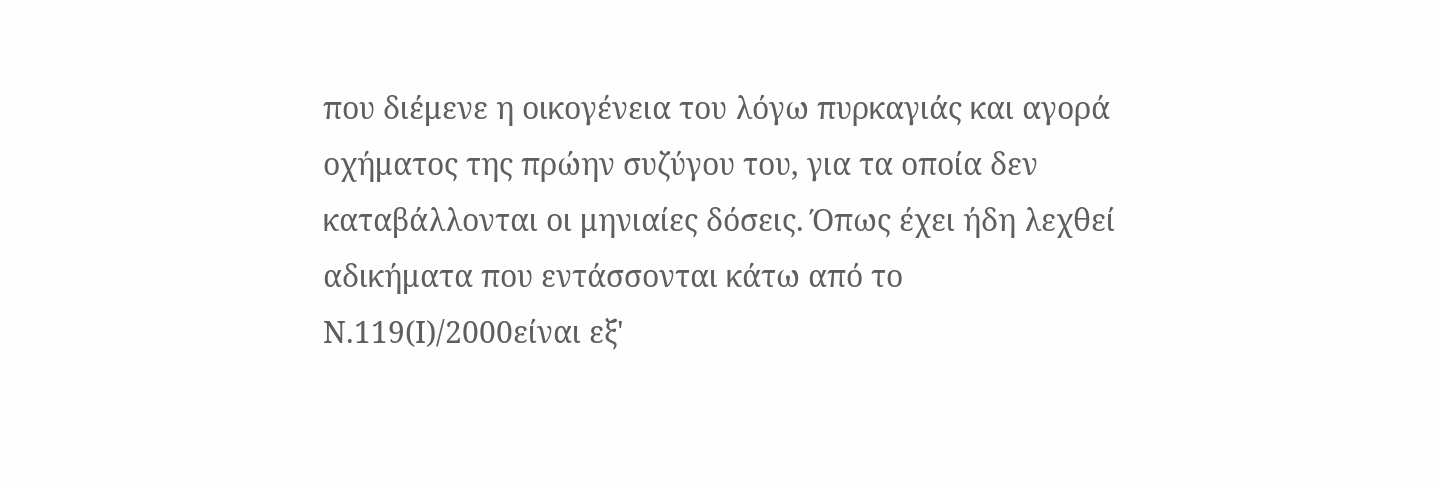που διέμενε η οικογένεια του λόγω πυρκαγιάς και αγορά οχήματος της πρώην συζύγου του, για τα οποία δεν καταβάλλονται οι μηνιαίες δόσεις. Όπως έχει ήδη λεχθεί αδικήματα που εντάσσονται κάτω από το Ν.119(Ι)/2000είναι εξ'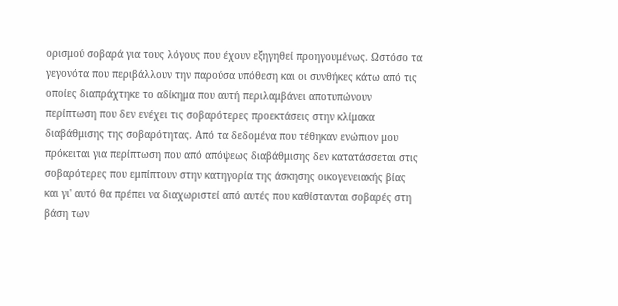ορισμού σοβαρά για τους λόγους που έχουν εξηγηθεί προηγουμένως. Ωστόσο τα γεγονότα που περιβάλλουν την παρούσα υπόθεση και οι συνθήκες κάτω από τις οποίες διαπράχτηκε το αδίκημα που αυτή περιλαμβάνει αποτυπώνουν περίπτωση που δεν ενέχει τις σοβαρότερες προεκτάσεις στην κλίμακα διαβάθμισης της σοβαρότητας. Από τα δεδομένα που τέθηκαν ενώπιον μου πρόκειται για περίπτωση που από απόψεως διαβάθμισης δεν κατατάσσεται στις σοβαρότερες που εμπίπτουν στην κατηγορία της άσκησης οικογενειακής βίας και γι' αυτό θα πρέπει να διαχωριστεί από αυτές που καθίστανται σοβαρές στη βάση των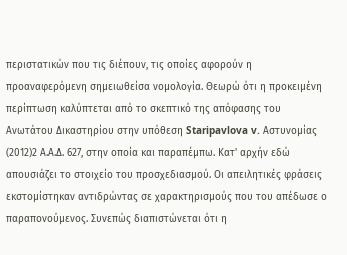περιστατικών που τις διέπουν, τις οποίες αφορούν η προαναφερόμενη σημειωθείσα νομολογία. Θεωρώ ότι η προκειμένη περίπτωση καλύπτεται από το σκεπτικό της απόφασης του Ανωτάτου Δικαστηρίου στην υπόθεση Staripavlova v. Αστυνομίας
(2012)2 Α.Α.Δ. 627, στην οποία και παραπέμπω. Κατ' αρχήν εδώ απουσιάζει το στοιχείο του προσχεδιασμού. Οι απειλητικές φράσεις εκστομίστηκαν αντιδρώντας σε χαρακτηρισμούς που του απέδωσε ο παραπονούμενος. Συνεπώς διαπιστώνεται ότι η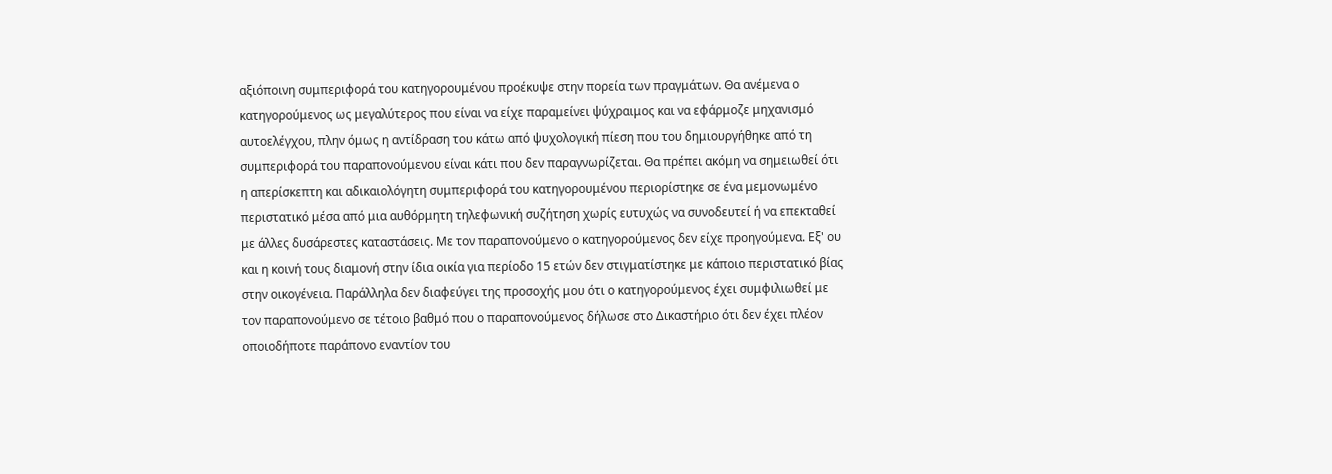αξιόποινη συμπεριφορά του κατηγορουμένου προέκυψε στην πορεία των πραγμάτων. Θα ανέμενα ο κατηγορούμενος ως μεγαλύτερος που είναι να είχε παραμείνει ψύχραιμος και να εφάρμοζε μηχανισμό αυτοελέγχου, πλην όμως η αντίδραση του κάτω από ψυχολογική πίεση που του δημιουργήθηκε από τη συμπεριφορά του παραπονούμενου είναι κάτι που δεν παραγνωρίζεται. Θα πρέπει ακόμη να σημειωθεί ότι η απερίσκεπτη και αδικαιολόγητη συμπεριφορά του κατηγορουμένου περιορίστηκε σε ένα μεμονωμένο περιστατικό μέσα από μια αυθόρμητη τηλεφωνική συζήτηση χωρίς ευτυχώς να συνοδευτεί ή να επεκταθεί με άλλες δυσάρεστες καταστάσεις. Με τον παραπονούμενο ο κατηγορούμενος δεν είχε προηγούμενα. Εξ' ου και η κοινή τους διαμονή στην ίδια οικία για περίοδο 15 ετών δεν στιγματίστηκε με κάποιο περιστατικό βίας στην οικογένεια. Παράλληλα δεν διαφεύγει της προσοχής μου ότι ο κατηγορούμενος έχει συμφιλιωθεί με τον παραπονούμενο σε τέτοιο βαθμό που ο παραπονούμενος δήλωσε στο Δικαστήριο ότι δεν έχει πλέον οποιοδήποτε παράπονο εναντίον του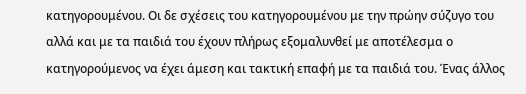κατηγορουμένου. Οι δε σχέσεις του κατηγορουμένου με την πρώην σύζυγο του αλλά και με τα παιδιά του έχουν πλήρως εξομαλυνθεί με αποτέλεσμα ο κατηγορούμενος να έχει άμεση και τακτική επαφή με τα παιδιά του. Ένας άλλος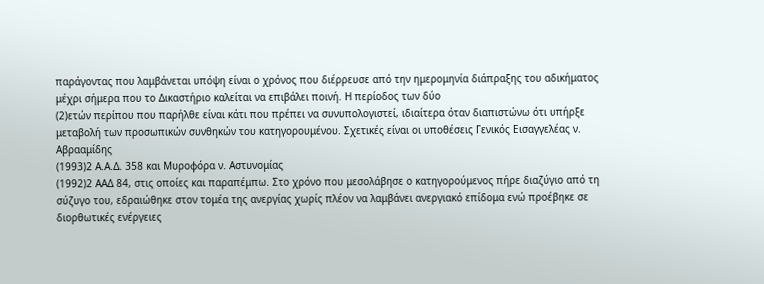παράγοντας που λαμβάνεται υπόψη είναι ο χρόνος που διέρρευσε από την ημερομηνία διάπραξης του αδικήματος μέχρι σήμερα που το Δικαστήριο καλείται να επιβάλει ποινή. Η περίοδος των δύο
(2)ετών περίπου που παρήλθε είναι κάτι που πρέπει να συνυπολογιστεί, ιδιαίτερα όταν διαπιστώνω ότι υπήρξε μεταβολή των προσωπικών συνθηκών του κατηγορουμένου. Σχετικές είναι οι υποθέσεις Γενικός Εισαγγελέας ν. Αβρααμίδης
(1993)2 Α.Α.Δ. 358 και Μυροφόρα ν. Αστυνομίας
(1992)2 ΑΑΔ 84, στις οποίες και παραπέμπω. Στο χρόνο που μεσολάβησε ο κατηγορούμενος πήρε διαζύγιο από τη σύζυγο του, εδραιώθηκε στον τομέα της ανεργίας χωρίς πλέον να λαμβάνει ανεργιακό επίδομα ενώ προέβηκε σε διορθωτικές ενέργειες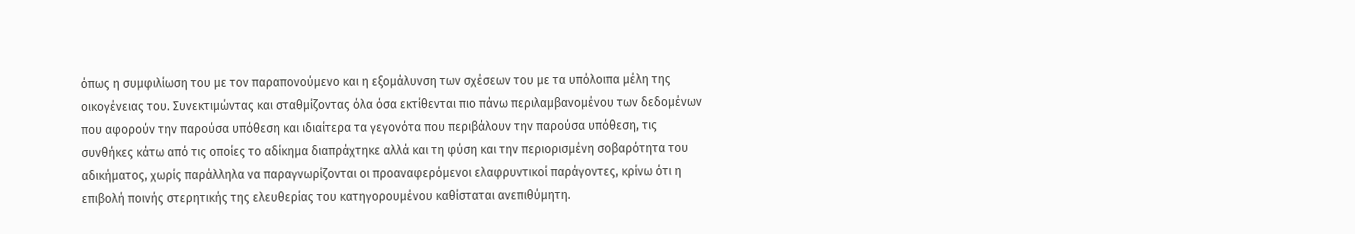όπως η συμφιλίωση του με τον παραπονούμενο και η εξομάλυνση των σχέσεων του με τα υπόλοιπα μέλη της οικογένειας του. Συνεκτιμώντας και σταθμίζοντας όλα όσα εκτίθενται πιο πάνω περιλαμβανομένου των δεδομένων που αφορούν την παρούσα υπόθεση και ιδιαίτερα τα γεγονότα που περιβάλουν την παρούσα υπόθεση, τις συνθήκες κάτω από τις οποίες το αδίκημα διαπράχτηκε αλλά και τη φύση και την περιορισμένη σοβαρότητα του αδικήματος, χωρίς παράλληλα να παραγνωρίζονται οι προαναφερόμενοι ελαφρυντικοί παράγοντες, κρίνω ότι η επιβολή ποινής στερητικής της ελευθερίας του κατηγορουμένου καθίσταται ανεπιθύμητη.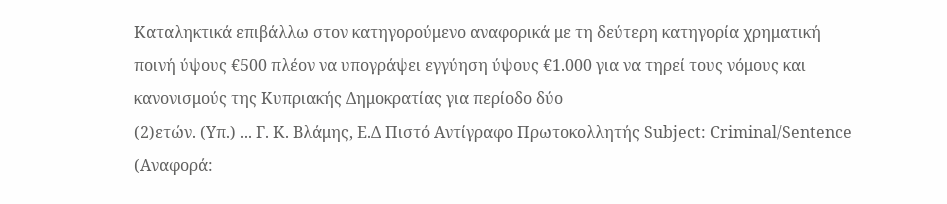Καταληκτικά επιβάλλω στον κατηγορούμενο αναφορικά με τη δεύτερη κατηγορία χρηματική ποινή ύψους €500 πλέον να υπογράψει εγγύηση ύψους €1.000 για να τηρεί τους νόμους και κανονισμούς της Κυπριακής Δημοκρατίας για περίοδο δύο
(2)ετών. (Υπ.) ... Γ. Κ. Βλάμης, Ε.Δ Πιστό Αντίγραφο Πρωτοκολλητής Subject: Criminal/Sentence (Αναφορά: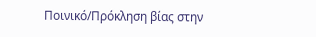Ποινικό/Πρόκληση βίας στην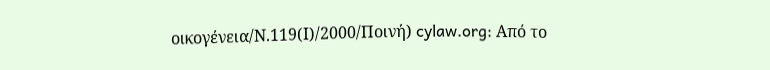οικογένεια/Ν.119(Ι)/2000/Ποινή) cylaw.org: Από το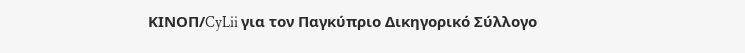ΚΙΝOΠ/CyLii για τον Παγκύπριο Δικηγορικό Σύλλογο